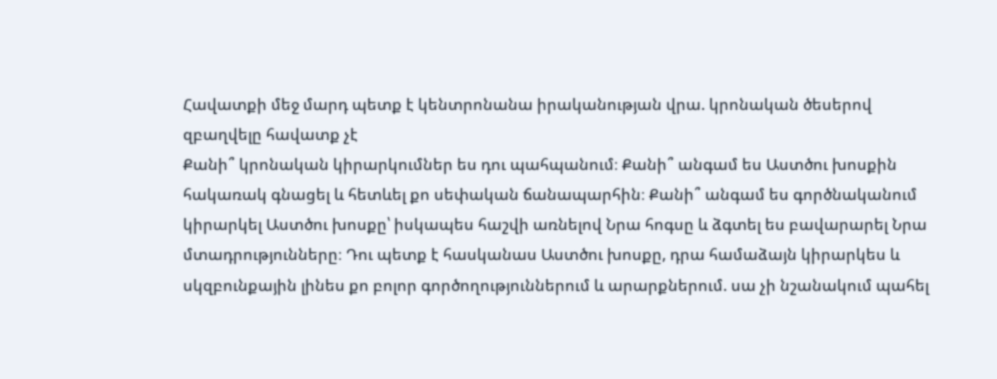Հավատքի մեջ մարդ պետք է կենտրոնանա իրականության վրա. կրոնական ծեսերով զբաղվելը հավատք չէ
Քանի՞ կրոնական կիրարկումներ ես դու պահպանում։ Քանի՞ անգամ ես Աստծու խոսքին հակառակ գնացել և հետևել քո սեփական ճանապարհին։ Քանի՞ անգամ ես գործնականում կիրարկել Աստծու խոսքը՝ իսկապես հաշվի առնելով Նրա հոգսը և ձգտել ես բավարարել Նրա մտադրությունները։ Դու պետք է հասկանաս Աստծու խոսքը, դրա համաձայն կիրարկես և սկզբունքային լինես քո բոլոր գործողություններում և արարքներում. սա չի նշանակում պահել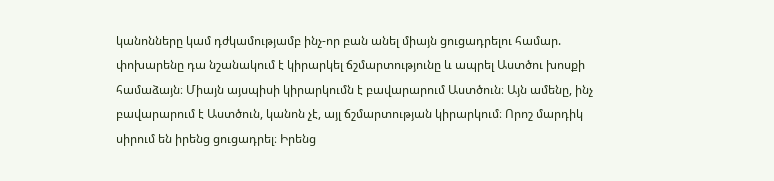կանոնները կամ դժկամությամբ ինչ-որ բան անել միայն ցուցադրելու համար. փոխարենը դա նշանակում է կիրարկել ճշմարտությունը և ապրել Աստծու խոսքի համաձայն։ Միայն այսպիսի կիրարկումն է բավարարում Աստծուն։ Այն ամենը, ինչ բավարարում է Աստծուն, կանոն չէ, այլ ճշմարտության կիրարկում։ Որոշ մարդիկ սիրում են իրենց ցուցադրել։ Իրենց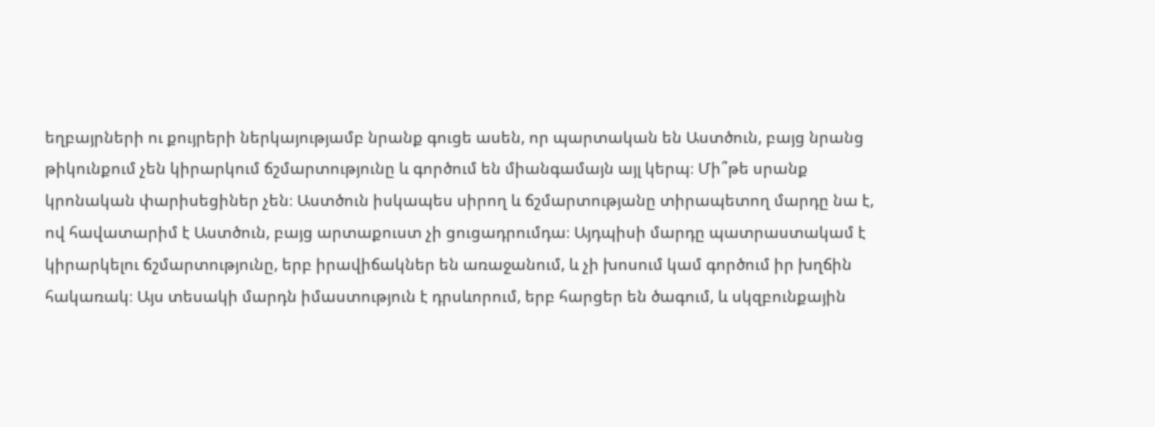եղբայրների ու քույրերի ներկայությամբ նրանք գուցե ասեն, որ պարտական են Աստծուն, բայց նրանց թիկունքում չեն կիրարկում ճշմարտությունը և գործում են միանգամայն այլ կերպ։ Մի՞թե սրանք կրոնական փարիսեցիներ չեն։ Աստծուն իսկապես սիրող և ճշմարտությանը տիրապետող մարդը նա է, ով հավատարիմ է Աստծուն, բայց արտաքուստ չի ցուցադրումդա։ Այդպիսի մարդը պատրաստակամ է կիրարկելու ճշմարտությունը, երբ իրավիճակներ են առաջանում, և չի խոսում կամ գործում իր խղճին հակառակ։ Այս տեսակի մարդն իմաստություն է դրսևորում, երբ հարցեր են ծագում, և սկզբունքային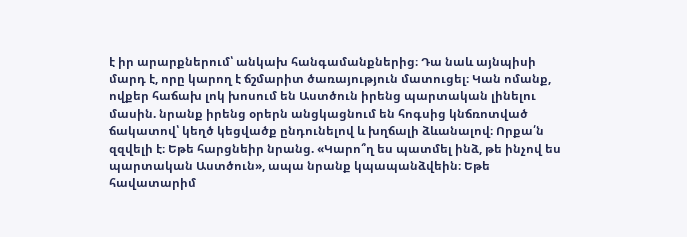է իր արարքներում՝ անկախ հանգամանքներից։ Դա նաև այնպիսի մարդ է, որը կարող է ճշմարիտ ծառայություն մատուցել։ Կան ոմանք, ովքեր հաճախ լոկ խոսում են Աստծուն իրենց պարտական լինելու մասին. նրանք իրենց օրերն անցկացնում են հոգսից կնճռոտված ճակատով՝ կեղծ կեցվածք ընդունելով և խղճալի ձևանալով։ Որքա՛ն զզվելի է։ Եթե հարցնեիր նրանց. «Կարո՞ղ ես պատմել ինձ, թե ինչով ես պարտական Աստծուն», ապա նրանք կպապանձվեին։ Եթե հավատարիմ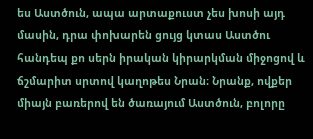ես Աստծուն, ապա արտաքուստ չես խոսի այդ մասին, դրա փոխարեն ցույց կտաս Աստծու հանդեպ քո սերն իրական կիրարկման միջոցով և ճշմարիտ սրտով կաղոթես Նրան։ Նրանք, ովքեր միայն բառերով են ծառայում Աստծուն, բոլորը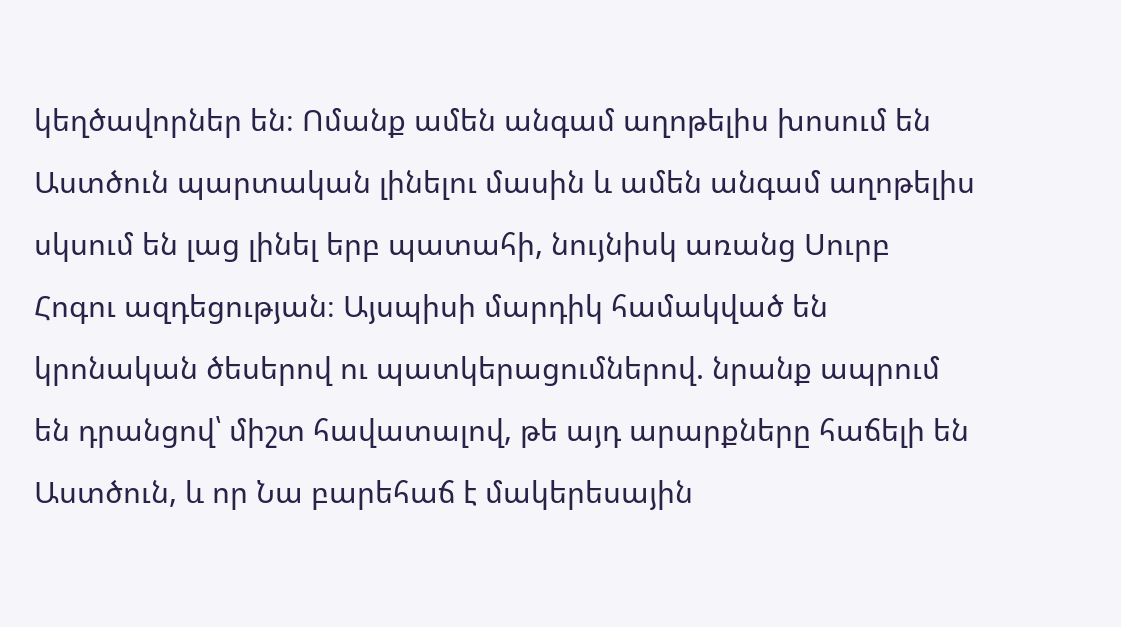կեղծավորներ են։ Ոմանք ամեն անգամ աղոթելիս խոսում են Աստծուն պարտական լինելու մասին և ամեն անգամ աղոթելիս սկսում են լաց լինել երբ պատահի, նույնիսկ առանց Սուրբ Հոգու ազդեցության։ Այսպիսի մարդիկ համակված են կրոնական ծեսերով ու պատկերացումներով. նրանք ապրում են դրանցով՝ միշտ հավատալով, թե այդ արարքները հաճելի են Աստծուն, և որ Նա բարեհաճ է մակերեսային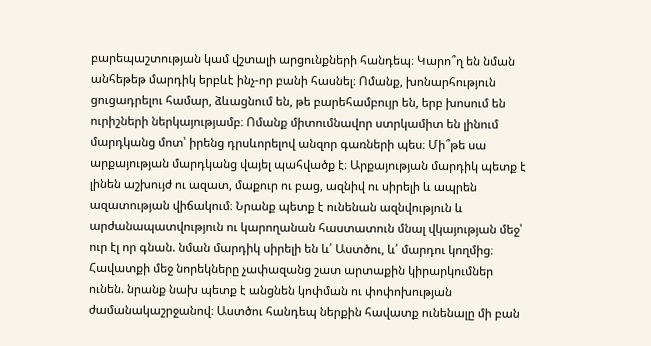բարեպաշտության կամ վշտալի արցունքների հանդեպ։ Կարո՞ղ են նման անհեթեթ մարդիկ երբևէ ինչ-որ բանի հասնել։ Ոմանք, խոնարհություն ցուցադրելու համար, ձևացնում են, թե բարեհամբույր են, երբ խոսում են ուրիշների ներկայությամբ։ Ոմանք միտումնավոր ստրկամիտ են լինում մարդկանց մոտ՝ իրենց դրսևորելով անզոր գառների պես։ Մի՞թե սա արքայության մարդկանց վայել պահվածք է։ Արքայության մարդիկ պետք է լինեն աշխույժ ու ազատ, մաքուր ու բաց, ազնիվ ու սիրելի և ապրեն ազատության վիճակում։ Նրանք պետք է ունենան ազնվություն և արժանապատվություն ու կարողանան հաստատուն մնալ վկայության մեջ՝ ուր էլ որ գնան. նման մարդիկ սիրելի են և՛ Աստծու, և՛ մարդու կողմից։ Հավատքի մեջ նորեկները չափազանց շատ արտաքին կիրարկումներ ունեն. նրանք նախ պետք է անցնեն կոփման ու փոփոխության ժամանակաշրջանով։ Աստծու հանդեպ ներքին հավատք ունենալը մի բան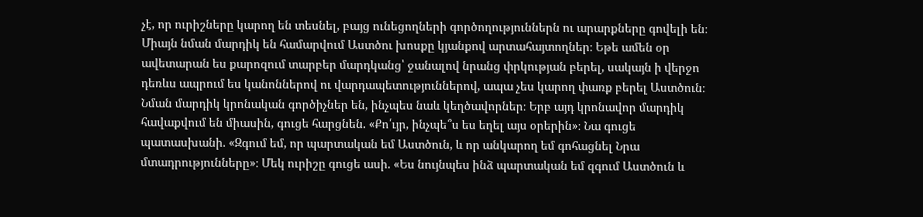չէ, որ ուրիշները կարող են տեսնել, բայց ունեցողների գործողություններն ու արարքները գովելի են։ Միայն նման մարդիկ են համարվում Աստծու խոսքը կյանքով արտահայտողներ։ Եթե ամեն օր ավետարան ես քարոզում տարբեր մարդկանց՝ ջանալով նրանց փրկության բերել, սակայն ի վերջո դեռևս ապրում ես կանոններով ու վարդապետություններով, ապա չես կարող փառք բերել Աստծուն։ Նման մարդիկ կրոնական գործիչներ են, ինչպես նաև կեղծավորներ։ Երբ այդ կրոնավոր մարդիկ հավաքվում են միասին, գուցե հարցնեն. «Քո՛ւյր, ինչպե՞ս ես եղել այս օրերին»։ Նա գուցե պատասխանի. «Զգում եմ, որ պարտական եմ Աստծուն, և որ անկարող եմ գոհացնել Նրա մտադրությունները»։ Մեկ ուրիշը գուցե ասի. «Ես նույնպես ինձ պարտական եմ զգում Աստծուն և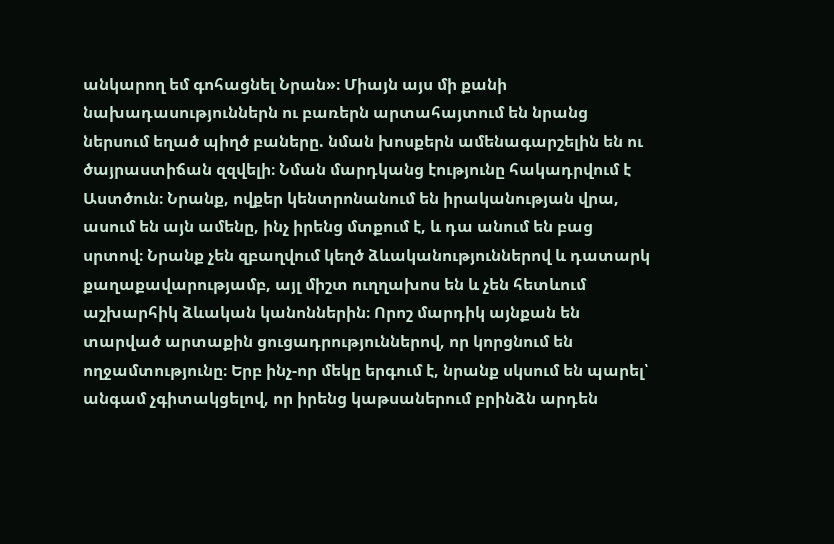անկարող եմ գոհացնել Նրան»։ Միայն այս մի քանի նախադասություններն ու բառերն արտահայտում են նրանց ներսում եղած պիղծ բաները. նման խոսքերն ամենագարշելին են ու ծայրաստիճան զզվելի։ Նման մարդկանց էությունը հակադրվում է Աստծուն։ Նրանք, ովքեր կենտրոնանում են իրականության վրա, ասում են այն ամենը, ինչ իրենց մտքում է, և դա անում են բաց սրտով։ Նրանք չեն զբաղվում կեղծ ձևականություններով և դատարկ քաղաքավարությամբ, այլ միշտ ուղղախոս են և չեն հետևում աշխարհիկ ձևական կանոններին։ Որոշ մարդիկ այնքան են տարված արտաքին ցուցադրություններով, որ կորցնում են ողջամտությունը։ Երբ ինչ-որ մեկը երգում է, նրանք սկսում են պարել՝ անգամ չգիտակցելով, որ իրենց կաթսաներում բրինձն արդեն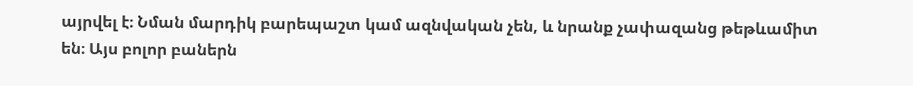այրվել է։ Նման մարդիկ բարեպաշտ կամ ազնվական չեն, և նրանք չափազանց թեթևամիտ են։ Այս բոլոր բաներն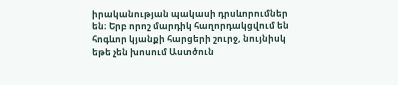իրականության պակասի դրսևորումներ են։ Երբ որոշ մարդիկ հաղորդակցվում են հոգևոր կյանքի հարցերի շուրջ, նույնիսկ եթե չեն խոսում Աստծուն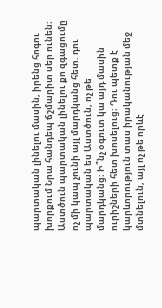պարտական լինելու մասին, իրենց հոգու խորքում Նրա հանդեպ ճշմարիտ սեր ունեն։ Աստծուն պարտական լինելու քո զգացումը ոչ մի կապ չունի այլ մարդկանց հետ. դու պարտական ես Աստծուն, ոչ թե մարդկանց։ Ի՞նչ օգուտ կա այդ մասին ուրիշների հետ խոսելուց։ Դու պետք է կարևորություն տաս իրականության մեջ մտնելուն, այլ ոչ թե որևէ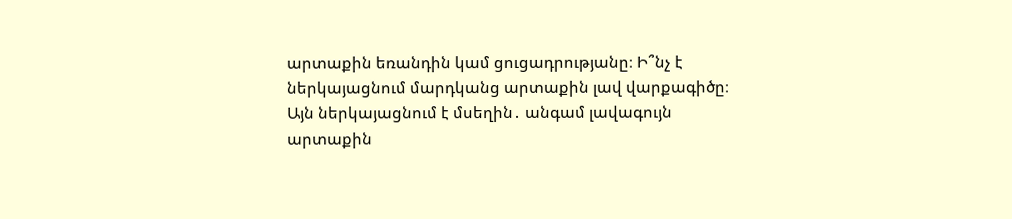արտաքին եռանդին կամ ցուցադրությանը։ Ի՞նչ է ներկայացնում մարդկանց արտաքին լավ վարքագիծը։ Այն ներկայացնում է մսեղին․ անգամ լավագույն արտաքին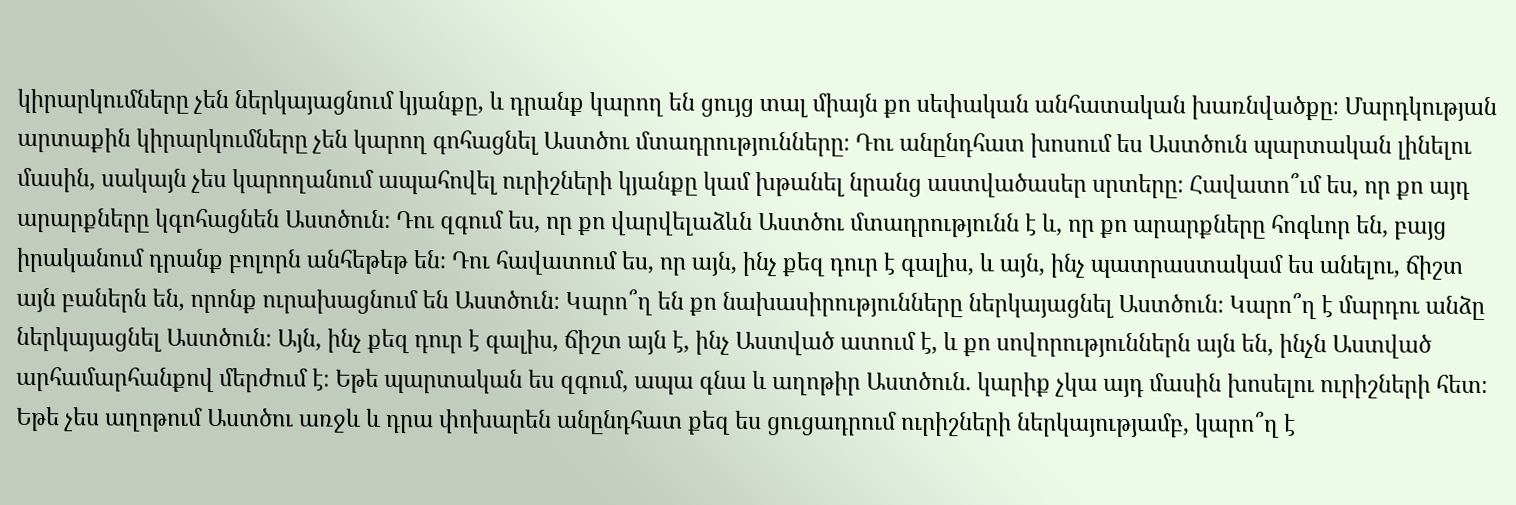կիրարկումները չեն ներկայացնում կյանքը, և դրանք կարող են ցույց տալ միայն քո սեփական անհատական խառնվածքը։ Մարդկության արտաքին կիրարկումները չեն կարող գոհացնել Աստծու մտադրությունները։ Դու անընդհատ խոսում ես Աստծուն պարտական լինելու մասին, սակայն չես կարողանում ապահովել ուրիշների կյանքը կամ խթանել նրանց աստվածասեր սրտերը։ Հավատո՞ւմ ես, որ քո այդ արարքները կգոհացնեն Աստծուն։ Դու զգում ես, որ քո վարվելաձևն Աստծու մտադրությունն է և, որ քո արարքները հոգևոր են, բայց իրականում դրանք բոլորն անհեթեթ են։ Դու հավատում ես, որ այն, ինչ քեզ դուր է գալիս, և այն, ինչ պատրաստակամ ես անելու, ճիշտ այն բաներն են, որոնք ուրախացնում են Աստծուն։ Կարո՞ղ են քո նախասիրությունները ներկայացնել Աստծուն։ Կարո՞ղ է մարդու անձը ներկայացնել Աստծուն։ Այն, ինչ քեզ դուր է գալիս, ճիշտ այն է, ինչ Աստված ատում է, և քո սովորություններն այն են, ինչն Աստված արհամարհանքով մերժում է։ Եթե պարտական ես զգում, ապա գնա և աղոթիր Աստծուն. կարիք չկա այդ մասին խոսելու ուրիշների հետ։ Եթե չես աղոթում Աստծու առջև և դրա փոխարեն անընդհատ քեզ ես ցուցադրում ուրիշների ներկայությամբ, կարո՞ղ է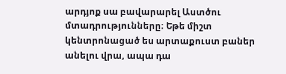արդյոք սա բավարարել Աստծու մտադրությունները։ Եթե միշտ կենտրոնացած ես արտաքուստ բաներ անելու վրա, ապա դա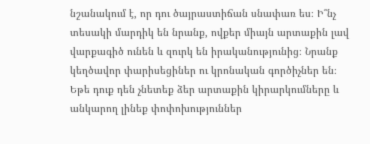նշանակում է, որ դու ծայրաստիճան սնափառ ես։ Ի՞նչ տեսակի մարդիկ են նրանք, ովքեր միայն արտաքին լավ վարքագիծ ունեն և զուրկ են իրականությունից։ Նրանք կեղծավոր փարիսեցիներ ու կրոնական գործիչներ են։ Եթե դուք դեն չնետեք ձեր արտաքին կիրարկումները և անկարող լինեք փոփոխություններ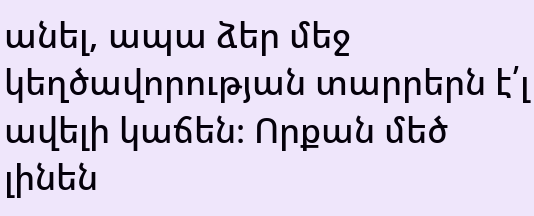անել, ապա ձեր մեջ կեղծավորության տարրերն է՛լ ավելի կաճեն։ Որքան մեծ լինեն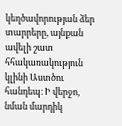կեղծավորության ձեր տարրերը, այնքան ավելի շատ հհակառակություն կլինի Աստծու հանդեպ։ Ի վերջո, նման մարդիկ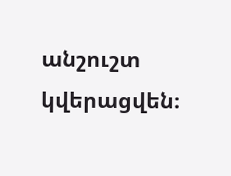անշուշտ կվերացվեն։